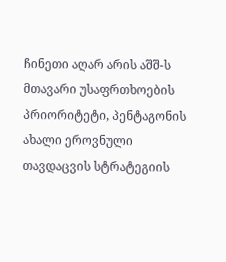ჩინეთი აღარ არის აშშ-ს მთავარი უსაფრთხოების პრიორიტეტი, პენტაგონის ახალი ეროვნული თავდაცვის სტრატეგიის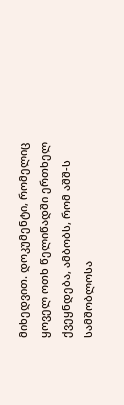მიხედვით. დოკუმენტი, რომელიც ყოველ ოთხ წელიწადში ერთხელ ქვეყნდება, ამბობს, რომ აშშ-ს სამშობლოსა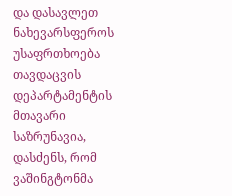და დასავლეთ ნახევარსფეროს უსაფრთხოება თავდაცვის დეპარტამენტის მთავარი საზრუნავია, დასძენს, რომ ვაშინგტონმა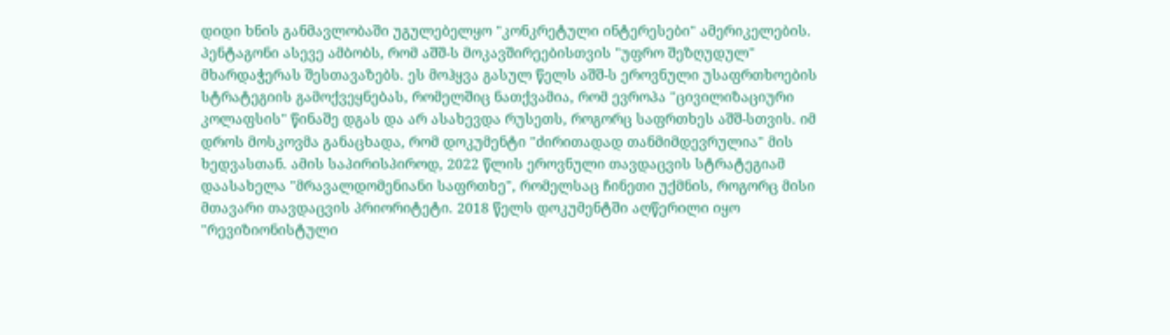დიდი ხნის განმავლობაში უგულებელყო "კონკრეტული ინტერესები" ამერიკელების. პენტაგონი ასევე ამბობს, რომ აშშ-ს მოკავშირეებისთვის "უფრო შეზღუდულ" მხარდაჭერას შესთავაზებს. ეს მოჰყვა გასულ წელს აშშ-ს ეროვნული უსაფრთხოების სტრატეგიის გამოქვეყნებას, რომელშიც ნათქვამია, რომ ევროპა "ცივილიზაციური კოლაფსის" წინაშე დგას და არ ასახევდა რუსეთს, როგორც საფრთხეს აშშ-სთვის. იმ დროს მოსკოვმა განაცხადა, რომ დოკუმენტი "ძირითადად თანმიმდევრულია" მის ხედვასთან. ამის საპირისპიროდ, 2022 წლის ეროვნული თავდაცვის სტრატეგიამ დაასახელა "მრავალდომენიანი საფრთხე", რომელსაც ჩინეთი უქმნის, როგორც მისი მთავარი თავდაცვის პრიორიტეტი. 2018 წელს დოკუმენტში აღწერილი იყო "რევიზიონისტული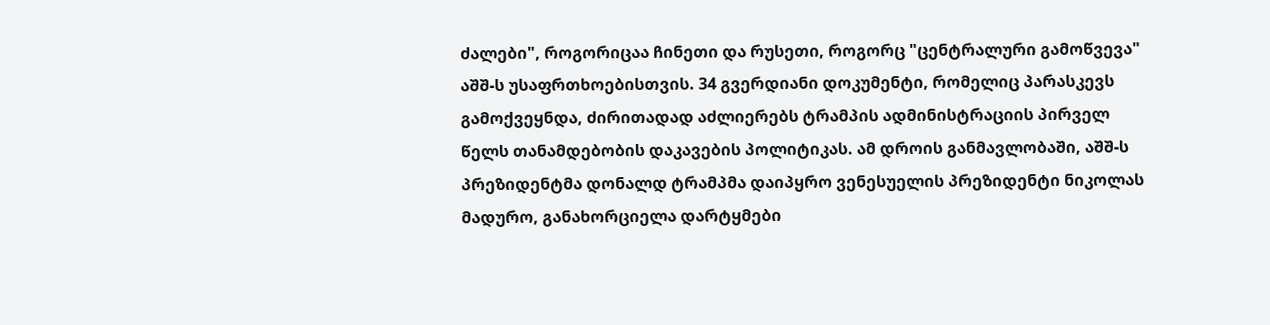ძალები", როგორიცაა ჩინეთი და რუსეთი, როგორც "ცენტრალური გამოწვევა" აშშ-ს უსაფრთხოებისთვის. 34 გვერდიანი დოკუმენტი, რომელიც პარასკევს გამოქვეყნდა, ძირითადად აძლიერებს ტრამპის ადმინისტრაციის პირველ წელს თანამდებობის დაკავების პოლიტიკას. ამ დროის განმავლობაში, აშშ-ს პრეზიდენტმა დონალდ ტრამპმა დაიპყრო ვენესუელის პრეზიდენტი ნიკოლას მადურო, განახორციელა დარტყმები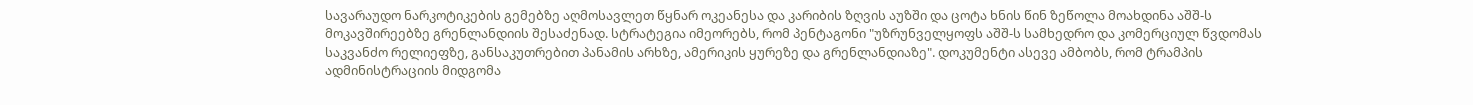სავარაუდო ნარკოტიკების გემებზე აღმოსავლეთ წყნარ ოკეანესა და კარიბის ზღვის აუზში და ცოტა ხნის წინ ზეწოლა მოახდინა აშშ-ს მოკავშირეებზე გრენლანდიის შესაძენად. სტრატეგია იმეორებს, რომ პენტაგონი "უზრუნველყოფს აშშ-ს სამხედრო და კომერციულ წვდომას საკვანძო რელიეფზე, განსაკუთრებით პანამის არხზე, ამერიკის ყურეზე და გრენლანდიაზე". დოკუმენტი ასევე ამბობს, რომ ტრამპის ადმინისტრაციის მიდგომა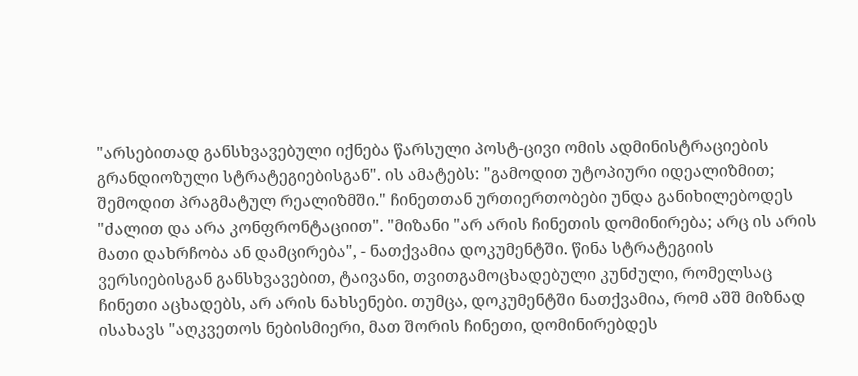"არსებითად განსხვავებული იქნება წარსული პოსტ-ცივი ომის ადმინისტრაციების გრანდიოზული სტრატეგიებისგან". ის ამატებს: "გამოდით უტოპიური იდეალიზმით; შემოდით პრაგმატულ რეალიზმში." ჩინეთთან ურთიერთობები უნდა განიხილებოდეს "ძალით და არა კონფრონტაციით". "მიზანი "არ არის ჩინეთის დომინირება; არც ის არის მათი დახრჩობა ან დამცირება", - ნათქვამია დოკუმენტში. წინა სტრატეგიის ვერსიებისგან განსხვავებით, ტაივანი, თვითგამოცხადებული კუნძული, რომელსაც ჩინეთი აცხადებს, არ არის ნახსენები. თუმცა, დოკუმენტში ნათქვამია, რომ აშშ მიზნად ისახავს "აღკვეთოს ნებისმიერი, მათ შორის ჩინეთი, დომინირებდეს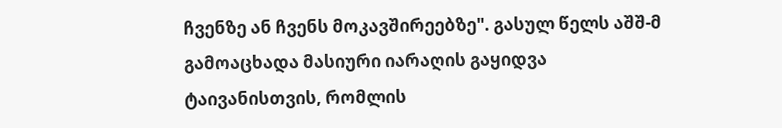ჩვენზე ან ჩვენს მოკავშირეებზე". გასულ წელს აშშ-მ გამოაცხადა მასიური იარაღის გაყიდვა ტაივანისთვის, რომლის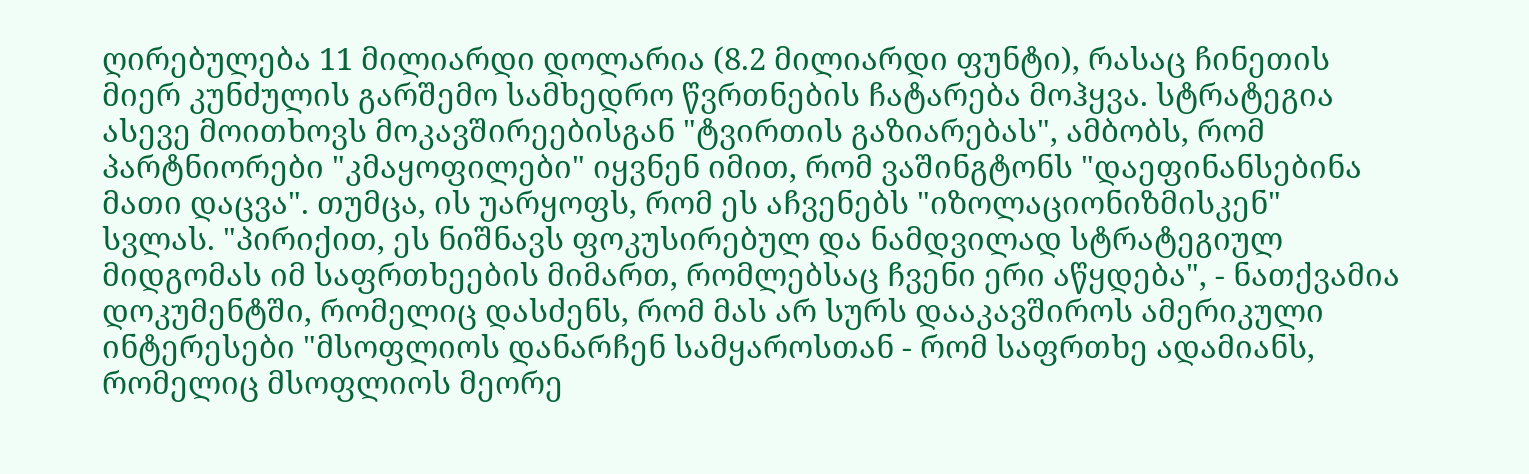ღირებულება 11 მილიარდი დოლარია (8.2 მილიარდი ფუნტი), რასაც ჩინეთის მიერ კუნძულის გარშემო სამხედრო წვრთნების ჩატარება მოჰყვა. სტრატეგია ასევე მოითხოვს მოკავშირეებისგან "ტვირთის გაზიარებას", ამბობს, რომ პარტნიორები "კმაყოფილები" იყვნენ იმით, რომ ვაშინგტონს "დაეფინანსებინა მათი დაცვა". თუმცა, ის უარყოფს, რომ ეს აჩვენებს "იზოლაციონიზმისკენ" სვლას. "პირიქით, ეს ნიშნავს ფოკუსირებულ და ნამდვილად სტრატეგიულ მიდგომას იმ საფრთხეების მიმართ, რომლებსაც ჩვენი ერი აწყდება", - ნათქვამია დოკუმენტში, რომელიც დასძენს, რომ მას არ სურს დააკავშიროს ამერიკული ინტერესები "მსოფლიოს დანარჩენ სამყაროსთან - რომ საფრთხე ადამიანს, რომელიც მსოფლიოს მეორე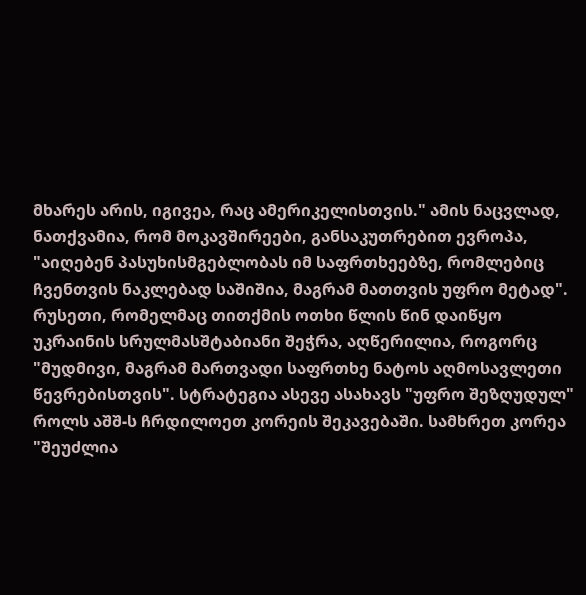მხარეს არის, იგივეა, რაც ამერიკელისთვის." ამის ნაცვლად, ნათქვამია, რომ მოკავშირეები, განსაკუთრებით ევროპა, "აიღებენ პასუხისმგებლობას იმ საფრთხეებზე, რომლებიც ჩვენთვის ნაკლებად საშიშია, მაგრამ მათთვის უფრო მეტად". რუსეთი, რომელმაც თითქმის ოთხი წლის წინ დაიწყო უკრაინის სრულმასშტაბიანი შეჭრა, აღწერილია, როგორც "მუდმივი, მაგრამ მართვადი საფრთხე ნატოს აღმოსავლეთი წევრებისთვის". სტრატეგია ასევე ასახავს "უფრო შეზღუდულ" როლს აშშ-ს ჩრდილოეთ კორეის შეკავებაში. სამხრეთ კორეა "შეუძლია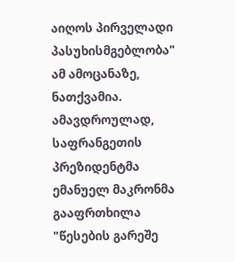აიღოს პირველადი პასუხისმგებლობა" ამ ამოცანაზე, ნათქვამია. ამავდროულად, საფრანგეთის პრეზიდენტმა ემანუელ მაკრონმა გააფრთხილა "წესების გარეშე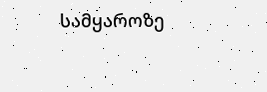სამყაროზე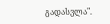გადასვლა".